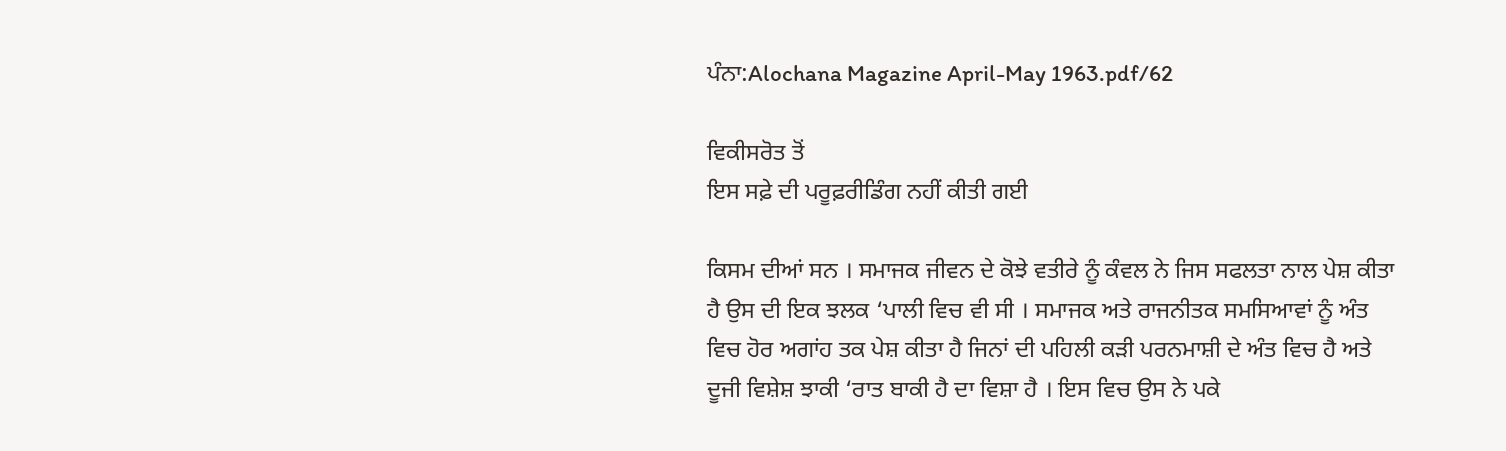ਪੰਨਾ:Alochana Magazine April-May 1963.pdf/62

ਵਿਕੀਸਰੋਤ ਤੋਂ
ਇਸ ਸਫ਼ੇ ਦੀ ਪਰੂਫ਼ਰੀਡਿੰਗ ਨਹੀਂ ਕੀਤੀ ਗਈ

ਕਿਸਮ ਦੀਆਂ ਸਨ । ਸਮਾਜਕ ਜੀਵਨ ਦੇ ਕੋਝੇ ਵਤੀਰੇ ਨੂੰ ਕੰਵਲ ਨੇ ਜਿਸ ਸਫਲਤਾ ਨਾਲ ਪੇਸ਼ ਕੀਤਾ ਹੈ ਉਸ ਦੀ ਇਕ ਝਲਕ ‘ਪਾਲੀ ਵਿਚ ਵੀ ਸੀ । ਸਮਾਜਕ ਅਤੇ ਰਾਜਨੀਤਕ ਸਮਸਿਆਵਾਂ ਨੂੰ ਅੰਤ ਵਿਚ ਹੋਰ ਅਗਾਂਹ ਤਕ ਪੇਸ਼ ਕੀਤਾ ਹੈ ਜਿਨਾਂ ਦੀ ਪਹਿਲੀ ਕੜੀ ਪਰਨਮਾਸ਼ੀ ਦੇ ਅੰਤ ਵਿਚ ਹੈ ਅਤੇ ਦੂਜੀ ਵਿਸ਼ੇਸ਼ ਝਾਕੀ ‘ਰਾਤ ਬਾਕੀ ਹੈ ਦਾ ਵਿਸ਼ਾ ਹੈ । ਇਸ ਵਿਚ ਉਸ ਨੇ ਪਕੇ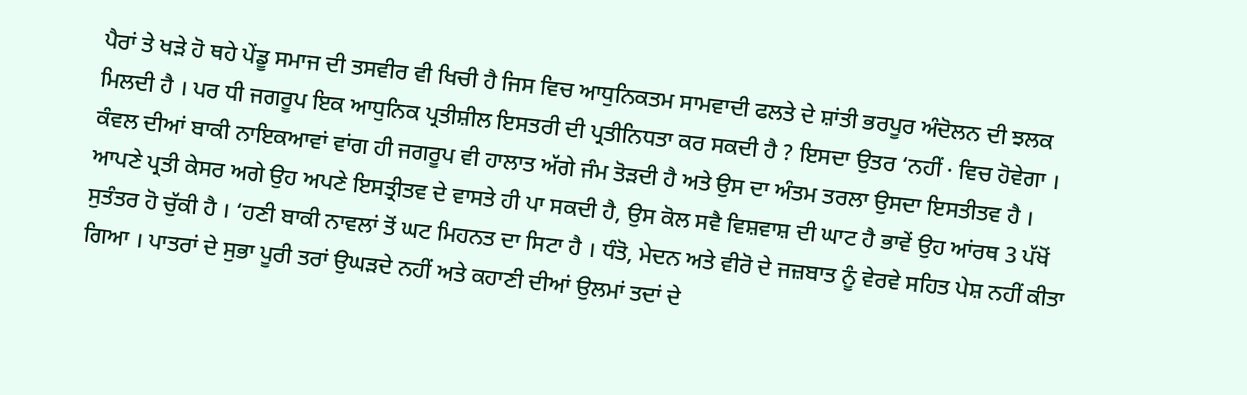ਪੈਰਾਂ ਤੇ ਖੜੇ ਹੋ ਥਹੇ ਪੇਂਡੂ ਸਮਾਜ ਦੀ ਤਸਵੀਰ ਵੀ ਖਿਚੀ ਹੈ ਜਿਸ ਵਿਚ ਆਧੁਨਿਕਤਮ ਸਾਮਵਾਦੀ ਫਲਤੇ ਦੇ ਸ਼ਾਂਤੀ ਭਰਪੂਰ ਅੰਦੋਲਨ ਦੀ ਝਲਕ ਮਿਲਦੀ ਹੈ । ਪਰ ਧੀ ਜਗਰੂਪ ਇਕ ਆਧੁਨਿਕ ਪ੍ਰਤੀਸ਼ੀਲ ਇਸਤਰੀ ਦੀ ਪ੍ਰਤੀਨਿਧਤਾ ਕਰ ਸਕਦੀ ਹੈ ? ਇਸਦਾ ਉਤਰ ‘ਨਹੀਂ · ਵਿਚ ਹੋਵੇਗਾ । ਕੰਵਲ ਦੀਆਂ ਬਾਕੀ ਨਾਇਕਆਵਾਂ ਵਾਂਗ ਹੀ ਜਗਰੂਪ ਵੀ ਹਾਲਾਤ ਅੱਗੇ ਜੰਮ ਤੋੜਦੀ ਹੈ ਅਤੇ ਉਸ ਦਾ ਅੰਤਮ ਤਰਲਾ ਉਸਦਾ ਇਸਤੀਤਵ ਹੈ । ਆਪਣੇ ਪ੍ਰਤੀ ਕੇਸਰ ਅਗੇ ਉਹ ਅਪਣੇ ਇਸਤ੍ਰੀਤਵ ਦੇ ਵਾਸਤੇ ਹੀ ਪਾ ਸਕਦੀ ਹੈ, ਉਸ ਕੋਲ ਸਵੈ ਵਿਸ਼ਵਾਸ਼ ਦੀ ਘਾਟ ਹੈ ਭਾਵੇਂ ਉਹ ਆਂਰਥ 3 ਪੱਖੋਂ ਸੁਤੰਤਰ ਹੋ ਚੁੱਕੀ ਹੈ । ‘ਹਣੀ ਬਾਕੀ ਨਾਵਲਾਂ ਤੋਂ ਘਟ ਮਿਹਨਤ ਦਾ ਸਿਟਾ ਹੈ । ਧੰਤੋ, ਮੇਦਨ ਅਤੇ ਵੀਰੋ ਦੇ ਜਜ਼ਬਾਤ ਨੂੰ ਵੇਰਵੇ ਸਹਿਤ ਪੇਸ਼ ਨਹੀਂ ਕੀਤਾ ਗਿਆ । ਪਾਤਰਾਂ ਦੇ ਸੁਭਾ ਪੂਰੀ ਤਰਾਂ ਉਘੜਦੇ ਨਹੀਂ ਅਤੇ ਕਹਾਣੀ ਦੀਆਂ ਉਲਮਾਂ ਤਦਾਂ ਦੇ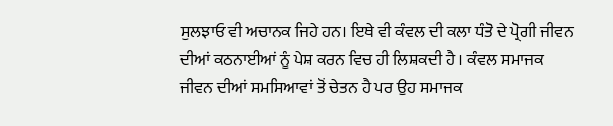ਸੁਲਝਾਓ ਵੀ ਅਚਾਨਕ ਜਿਹੇ ਹਨ। ਇਥੇ ਵੀ ਕੰਵਲ ਦੀ ਕਲਾ ਧੰਤੋ ਦੇ ਪ੍ਰੋਗੀ ਜੀਵਨ ਦੀਆਂ ਕਠਨਾਈਆਂ ਨੂੰ ਪੇਸ਼ ਕਰਨ ਵਿਚ ਹੀ ਲਿਸ਼ਕਦੀ ਹੈ । ਕੰਵਲ ਸਮਾਜਕ ਜੀਵਨ ਦੀਆਂ ਸਮਸਿਆਵਾਂ ਤੋਂ ਚੇਤਨ ਹੈ ਪਰ ਉਹ ਸਮਾਜਕ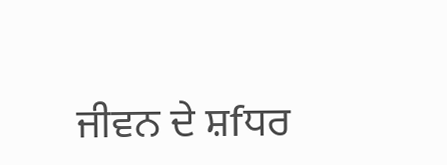ਜੀਵਨ ਦੇ ਸ਼fਧਰ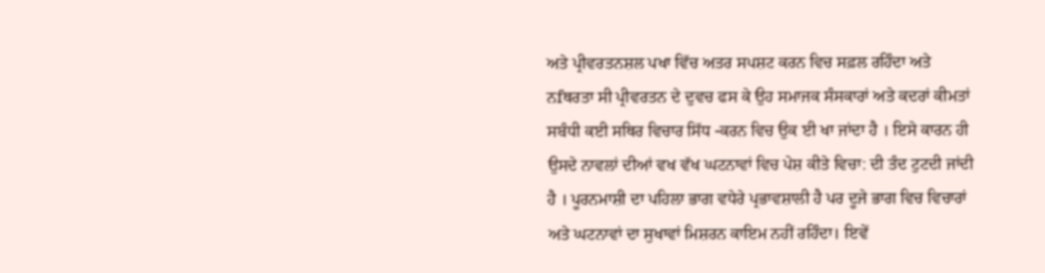ਅਤੇ ਪ੍ਰੀਵਰਤਨਸ਼ਲ ਪਖਾ ਵਿੱਚ ਅਤਰ ਸਪਸ਼ਟ ਕਰਨ ਵਿਚ ਸਫ਼ਲ ਰਹਿੰਦਾ ਅਤੇ ਨfਥਰਤਾ ਸੀ ਪ੍ਰੀਵਰਤਨ ਦੇ ਦੁਵਚ ਫਸ ਕੇ ਉਹ ਸਮਾਜਕ ਸੰਸਕਾਰਾਂ ਅਤੇ ਕਦਰਾਂ ਕੀਮਤਾਂ ਸਬੰਧੀ ਕਈ ਸਥਿਰ ਵਿਚਾਰ ਸਿੱਧ -ਕਰਨ ਵਿਚ ਉਕ ਈ ਖਾ ਜਾਂਦਾ ਹੈ । ਇਸੇ ਕਾਰਨ ਹੀ ਉਸਦੇ ਨਾਵਲਾਂ ਦੀਆਂ ਵਖ ਵੱਖ ਘਟਨਾਵਾਂ ਵਿਚ ਪੇਸ਼ ਕੀਤੇ ਵਿਚਾ: ਦੀ ਤੰਦ ਟੁਟਦੀ ਜਾਂਦੀ ਹੈ । ਪੂਰਨਮਾਸ਼ੀ ਦਾ ਪਹਿਲਾ ਭਾਗ ਵਧੇਰੇ ਪ੍ਰਭਾਵਸ਼ਾਲੀ ਹੈ ਪਰ ਦੂਜੇ ਭਾਗ ਵਿਚ ਵਿਚਾਰਾਂ ਅਤੇ ਘਟਨਾਵਾਂ ਦਾ ਸੁਖਾਵਾਂ ਮਿਸ਼ਰਨ ਕਾਇਮ ਨਹੀਂ ਰਹਿੰਦਾ। ਇਵੇਂ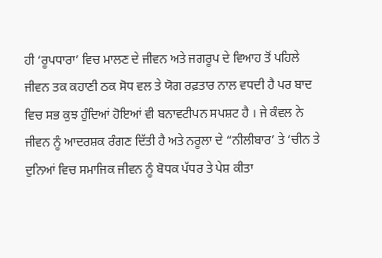ਹੀ ‘ਰੂਪਧਾਰਾ’ ਵਿਚ ਮਾਲਣ ਦੇ ਜੀਵਨ ਅਤੇ ਜਗਰੂਪ ਦੇ ਵਿਆਹ ਤੋਂ ਪਹਿਲੇ ਜੀਵਨ ਤਕ ਕਹਾਣੀ ਠਕ ਸੋਧ ਵਲ ਤੇ ਯੋਗ ਰਫ਼ਤਾਰ ਨਾਲ ਵਧਦੀ ਹੈ ਪਰ ਬਾਦ ਵਿਚ ਸਭ ਕੁਝ ਹੁੰਦਿਆਂ ਹੋਇਆਂ ਵੀ ਬਨਾਵਟੀਪਨ ਸਪਸ਼ਟ ਹੈ । ਜੇ ਕੰਵਲ ਨੇ ਜੀਵਨ ਨੂੰ ਆਦਰਸ਼ਕ ਰੰਗਣ ਦਿੱਤੀ ਹੈ ਅਤੇ ਨਰੂਲਾ ਦੇ “ਨੀਲੀਬਾਰ’ ਤੇ ‘ਚੀਨ ਤੇ ਦੁਨਿਆਂ ਵਿਚ ਸਮਾਜਿਕ ਜੀਵਨ ਨੂੰ ਬੋਧਕ ਪੱਧਰ ਤੇ ਪੇਸ਼ ਕੀਤਾ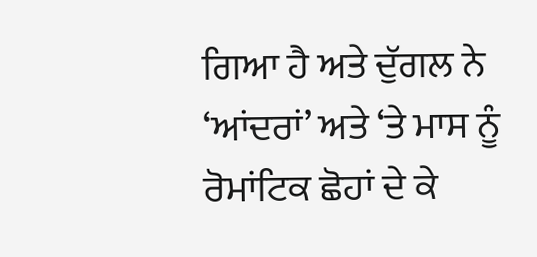ਗਿਆ ਹੈ ਅਤੇ ਦੁੱਗਲ ਨੇ ‘ਆਂਦਰਾਂ’ ਅਤੇ ‘ਤੇ ਮਾਸ ਨੂੰ ਰੋਮਾਂਟਿਕ ਛੋਹਾਂ ਦੇ ਕੇ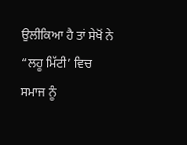ਉਲੀਕਿਆ ਹੈ ਤਾਂ ਸੇਖੋਂ ਨੇ “ਲਹੂ ਮਿੱਟੀ’ ਵਿਚ ਸਮਾਜ ਨੂੰ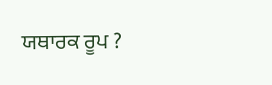ਯਥਾਰਕ ਰੂਪ ?